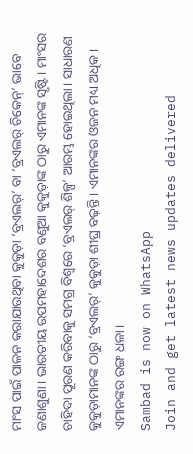ମାଂସ ପାଇଁ ପାଳନ କରାଯାଉଥିବା କୁକୁଡ଼ା ‘ବ୍ରଏଲର୍’ ବା ‘ବ୍ରଏଲର୍ ଚିକେନ୍’ ଭାବେ ଜଣାଶୁଣା। ଭାରତୀୟ ଉପମହାଦେଶର ବଣୁଆ କୁକୁଡ଼ାଙ୍କ ଠାରୁ ଏମାନଙ୍କ ସୃଷ୍ଟି। ମାଂସର ଚାହିଦା ପୂରଣ କରିବାକୁ ସମଗ୍ର ବିଶ୍ୱରେ ‘ବ୍ରଏଲର୍ ଶିଳ୍ପ’ ଆରମ୍ଭ ହୋଇଥିଲା। ସାଧାରଣ କୁକୁଡ଼ାମାନଙ୍କ ଠାରୁ ‘ବ୍ରଏଲର୍’ କୁକୁଡ଼ା ଶୀଘ୍ର ବଢ଼ନ୍ତି। ଏମାନଙ୍କର ଓଜନ ମଧ୍ୟ ଅଧିକ। ଏମାନଙ୍କର ରଙ୍ଗ ଧଳା।
Sambad is now on WhatsApp
Join and get latest news updates delivered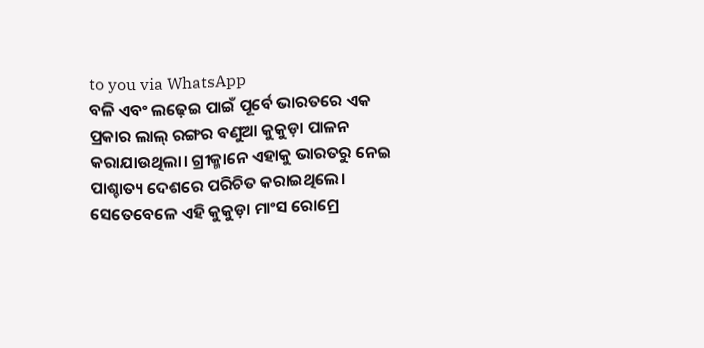to you via WhatsApp
ବଳି ଏବଂ ଲଢ଼େଇ ପାଇଁ ପୂର୍ବେ ଭାରତରେ ଏକ ପ୍ରକାର ଲାଲ୍ ରଙ୍ଗର ବଣୁଆ କୁକୁଡ଼ା ପାଳନ କରାଯାଉଥିଲା। ଗ୍ରୀକ୍ମାନେ ଏହାକୁ ଭାରତରୁ ନେଇ ପାଶ୍ଚାତ୍ୟ ଦେଶରେ ପରିଚିତ କରାଇଥିଲେ। ସେତେବେଳେ ଏହି କୁକୁଡ଼ା ମାଂସ ରୋମ୍ରେ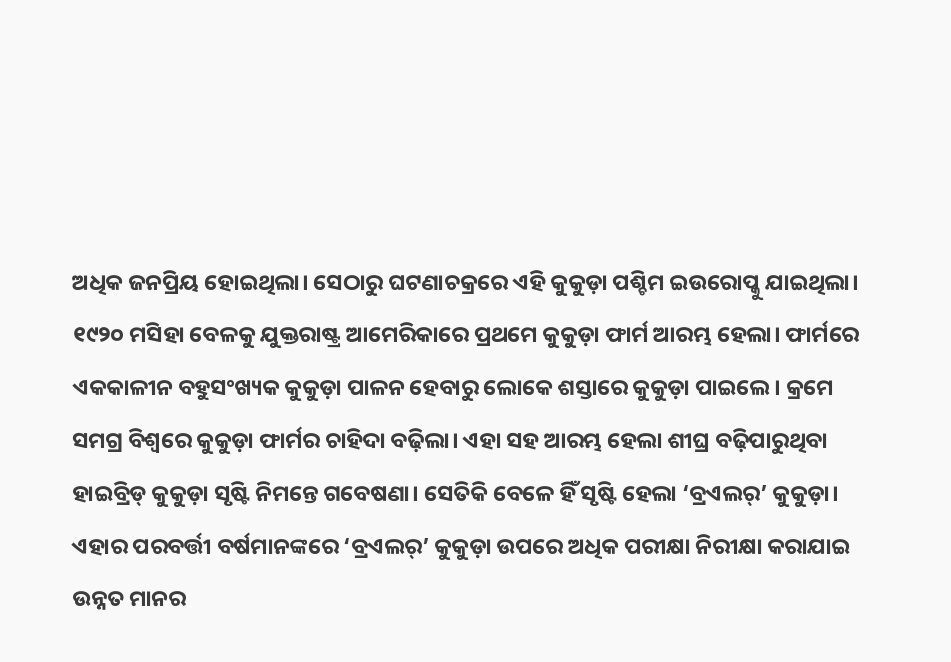ଅଧିକ ଜନପ୍ରିୟ ହୋଇଥିଲା। ସେଠାରୁ ଘଟଣାଚକ୍ରରେ ଏହି କୁକୁଡ଼ା ପଶ୍ଚିମ ଇଉରୋପ୍କୁ ଯାଇଥିଲା।
୧୯୨୦ ମସିହା ବେଳକୁ ଯୁକ୍ତରାଷ୍ଟ୍ର ଆମେରିକାରେ ପ୍ରଥମେ କୁକୁଡ଼ା ଫାର୍ମ ଆରମ୍ଭ ହେଲା। ଫାର୍ମରେ ଏକକାଳୀନ ବହୁସଂଖ୍ୟକ କୁକୁଡ଼ା ପାଳନ ହେବାରୁ ଲୋକେ ଶସ୍ତାରେ କୁକୁଡ଼ା ପାଇଲେ। କ୍ରମେ ସମଗ୍ର ବିଶ୍ୱରେ କୁକୁଡ଼ା ଫାର୍ମର ଚାହିଦା ବଢ଼ିଲା। ଏହା ସହ ଆରମ୍ଭ ହେଲା ଶୀଘ୍ର ବଢ଼ିପାରୁଥିବା ହାଇବ୍ରିଡ୍ କୁକୁଡ଼ା ସୃଷ୍ଟି ନିମନ୍ତେ ଗବେଷଣା। ସେତିକି ବେଳେ ହିଁ ସୃଷ୍ଟି ହେଲା ‘ବ୍ରଏଲର୍’ କୁକୁଡ଼ା।
ଏହାର ପରବର୍ତ୍ତୀ ବର୍ଷମାନଙ୍କରେ ‘ବ୍ରଏଲର୍’ କୁକୁଡ଼ା ଉପରେ ଅଧିକ ପରୀକ୍ଷା ନିରୀକ୍ଷା କରାଯାଇ ଉନ୍ନତ ମାନର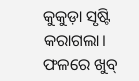କୁକୁଡ଼ା ସୃଷ୍ଟି କରାଗଲା। ଫଳରେ ଖୁବ୍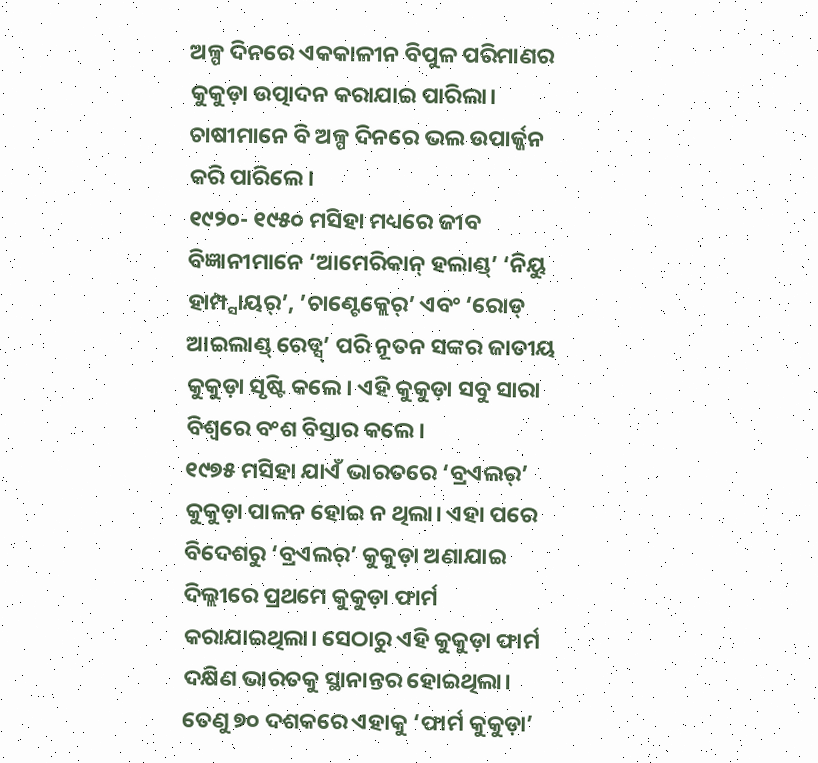ଅଳ୍ପ ଦିନରେ ଏକକାଳୀନ ବିପୁଳ ପରିମାଣର କୁକୁଡ଼ା ଉତ୍ପାଦନ କରାଯାଇ ପାରିଲା। ଚାଷୀମାନେ ବି ଅଳ୍ପ ଦିନରେ ଭଲ ଉପାର୍ଜ୍ଜନ କରି ପାରିଲେ।
୧୯୨୦- ୧୯୫୦ ମସିହା ମଧ୍ୟରେ ଜୀବ ବିଜ୍ଞାନୀମାନେ ‘ଆମେରିକାନ୍ ହଲାଣ୍ଡ୍’ ‘ନିୟୁ ହାମ୍ପ୍ସାୟର୍’, ’ଚାଣ୍ଟେକ୍ଲେର୍’ ଏବଂ ‘ରୋଡ୍ ଆଇଲାଣ୍ଡ୍ ରେଡ୍ସ୍’ ପରି ନୂତନ ସଙ୍କର ଜାତୀୟ କୁକୁଡ଼ା ସୃଷ୍ଟି କଲେ। ଏହି କୁକୁଡ଼ା ସବୁ ସାରା ବିଶ୍ୱରେ ବଂଶ ବିସ୍ତାର କଲେ।
୧୯୭୫ ମସିହା ଯାଏଁ ଭାରତରେ ‘ବ୍ରଏଲର୍’ କୁକୁଡ଼ା ପାଳନ ହୋଇ ନ ଥିଲା। ଏହା ପରେ ବିଦେଶରୁ ‘ବ୍ରଏଲର୍’ କୁକୁଡ଼ା ଅଣାଯାଇ ଦିଲ୍ଲୀରେ ପ୍ରଥମେ କୁକୁଡ଼ା ଫାର୍ମ କରାଯାଇଥିଲା। ସେଠାରୁ ଏହି କୁକୁଡ଼ା ଫାର୍ମ ଦକ୍ଷିଣ ଭାରତକୁ ସ୍ଥାନାନ୍ତର ହୋଇଥିଲା। ତେଣୁ ୭୦ ଦଶକରେ ଏହାକୁ ‘ଫାର୍ମ କୁକୁଡ଼ା’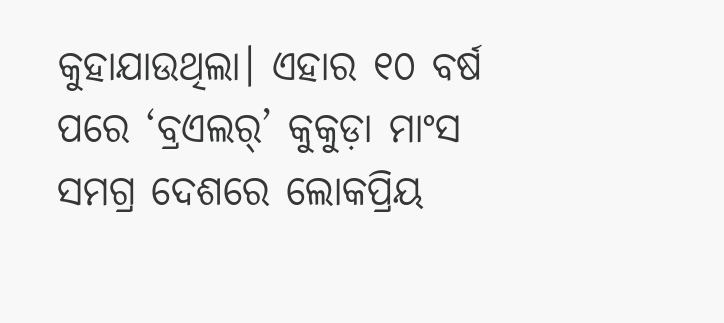କୁହାଯାଉଥିଲା। ଏହାର ୧୦ ବର୍ଷ ପରେ ‘ବ୍ରଏଲର୍’ କୁକୁଡ଼ା ମାଂସ ସମଗ୍ର ଦେଶରେ ଲୋକପ୍ରିୟ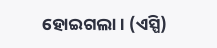ହୋଇଗଲା। (ଏସ୍ପି)